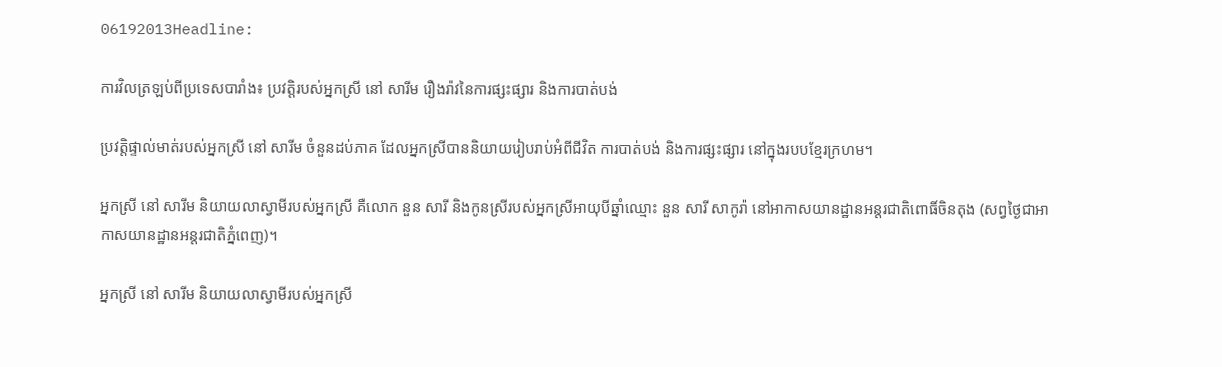06192013Headline:

ការវិលត្រឡប់ពីប្រទេសបារាំង៖ ប្រវត្តិរបស់អ្នកស្រី នៅ សារីម រឿងរ៉ាវនៃការផ្សះផ្សារ និងការបាត់បង់

ប្រវត្តិផ្ទាល់មាត់របស់អ្នកស្រី នៅ សារីម ចំនួនដប់ភាគ ដែលអ្នកស្រីបាននិយាយរៀបរាប់អំពីជីវិត ការបាត់បង់ និងការផ្សះផ្សារ នៅក្នុងរបបខ្មែរក្រហម។

អ្នកស្រី នៅ សារីម និយាយលាស្វាមីរបស់អ្នកស្រី គឺលោក នួន សារី និងកូនស្រីរបស់អ្នកស្រីអាយុបីឆ្នាំឈ្មោះ នួន សារី សាកូរ៉ា នៅអាកាសយានដ្ឋានអន្តរជាតិពោធិ៍ចិនតុង (សព្វថ្ងៃជាអាកាសយានដ្ឋានអន្តរជាតិភ្នំពេញ)។

អ្នកស្រី នៅ សារីម និយាយលាស្វាមីរបស់អ្នកស្រី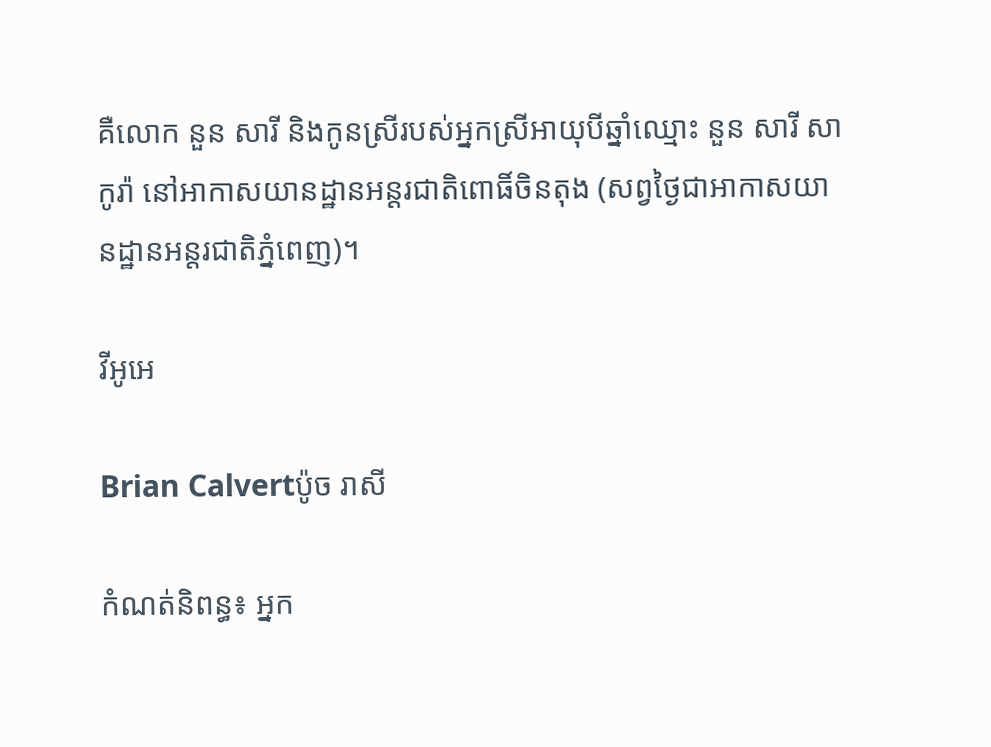គឺលោក នួន សារី និងកូនស្រីរបស់អ្នកស្រីអាយុបីឆ្នាំឈ្មោះ នួន សារី សាកូរ៉ា នៅអាកាសយានដ្ឋានអន្តរជាតិពោធិ៍ចិនតុង (សព្វថ្ងៃជាអាកាសយានដ្ឋានអន្តរជាតិភ្នំពេញ)។

វីអូអេ

Brian Calvertប៉ូច រាសី

កំណត់និពន្ធ៖ អ្នក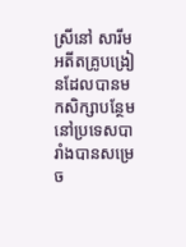ស្រីនៅ សារីម អតីតគ្រូបង្រៀនដែលបានមកសិក្សាបន្ថែមនៅប្រទេសបារាំងបានសម្រេច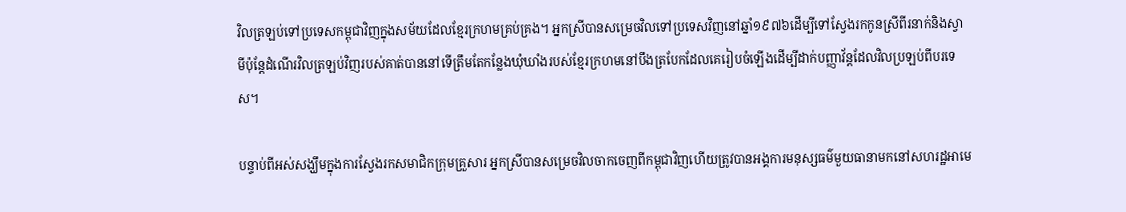វិលត្រឡប់ទៅប្រទេសកម្ពុជាវិញក្នុងសម័យដែលខ្មែរក្រហមគ្រប់គ្រង។ អ្នកស្រីបានសម្រេចវិលទៅប្រទេសវិញនៅឆ្នាំ១៩៧៦ដើម្បីទៅស្វែងរកកូនស្រីពីរនាក់និងស្វាមីប៉ុន្តែដំណើរវិលត្រឡប់វិញរបស់គាត់បាននៅទើត្រឹមតែកន្លែងឃុំឃាំងរបស់ខ្មែរក្រហមនៅបឹងត្របែកដែលគេរៀបចំឡើងដើម្បីដាក់បញ្ញាវ័ន្តដែលវិលប្រឡប់ពីបរទេស។

បន្ទាប់ពីអស់សង្ឃឹមក្នុងការស្វែងរកសមាជិកក្រុមគ្រួសារ អ្នកស្រីបានសម្រេចវិលចាកចេញពីកម្ពុជាវិញហើយត្រូវបានអង្គការមនុស្សធម៌មួយធានាមកនៅសហរដ្ឋអាមេ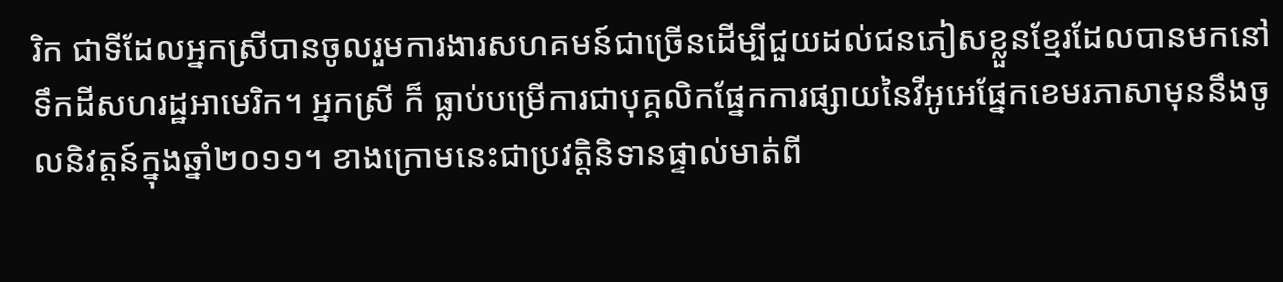រិក ជាទីដែលអ្នកស្រីបានចូលរួមការងារសហគមន៍ជាច្រើនដើម្បីជួយដល់ជនភៀសខ្លួនខ្មែរដែលបានមកនៅ ទឹកដីសហរដ្ឋអាមេរិក។ អ្នកស្រី ក៏ ធ្លាប់បម្រើការជាបុគ្គលិកផ្នែកការផ្សាយនៃវីអូអេផ្នែកខេមរភាសាមុននឹងចូលនិវត្តន៍ក្នុងឆ្នាំ២០១១។ ខាងក្រោមនេះជាប្រវត្តិនិទានផ្ទាល់មាត់ពី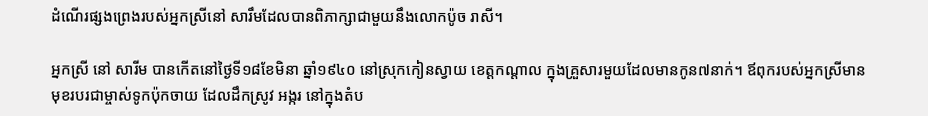ដំណើរផ្សងព្រេងរបស់អ្នកស្រីនៅ សារឹមដែលបានពិភាក្សាជាមួយនឹងលោកប៉ូច រាសី។

អ្នកស្រី នៅ សារីម បានកើតនៅថ្ងៃទី១៨ខែមិនា ឆ្នាំ១៩៤០ នៅស្រុកកៀនស្វាយ ខេត្តកណ្តាល ក្នុងគ្រួសារមួយដែលមានកូន៧នាក់។ ឪពុករបស់អ្នកស្រីមានមុខរបរជាម្ចាស់ទូកប៉ុកចាយ ដែលដឹកស្រូវ អង្ករ នៅក្នុងតំប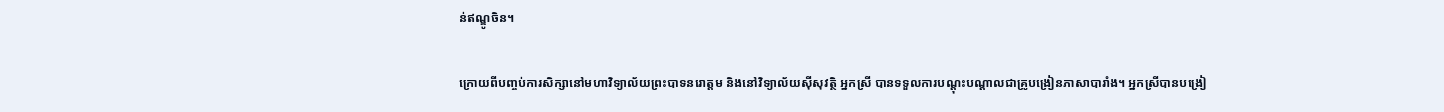ន់ឥណ្ឌូចិន។

ក្រោយពីបញ្ចប់ការសិក្សានៅមហាវិទ្យាល័យព្រះបាទនរោត្តម និងនៅវិទ្យាល័យស៊ីសុវត្ថិ អ្នកស្រី បានទទួលការបណ្តុះបណ្តាលជាគ្រូបង្រៀនភាសាបារាំង។ អ្នកស្រីបានបង្រៀ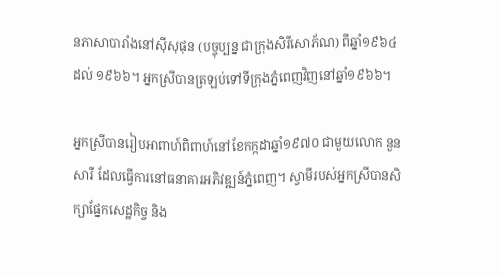នភាសាបារាំងនៅស៊ីសុផុន (បច្ចុប្បន្ន ជាក្រុងសិរីសោភ័ណ) ពីឆ្នាំ១៩៦៤ ដល់ ១៩៦៦។ អ្នកស្រីបានត្រឡប់ទៅទីក្រុងភ្នំពេញវិញនៅឆ្នាំ១៩៦៦។

អ្នកស្រីបានរៀបអាពាហ៍ពិពាហ៍នៅខែកក្កដាឆ្នាំ១៩៧០ ជាមួយលោក នួន សារី ដែលធ្វើការនៅធនាគារអភិវឌ្ឍន៍ភ្នំពេញ។ ស្វាមីរបស់អ្នកស្រីបានសិក្សាផ្នែកសេដ្ឋកិច្ច និង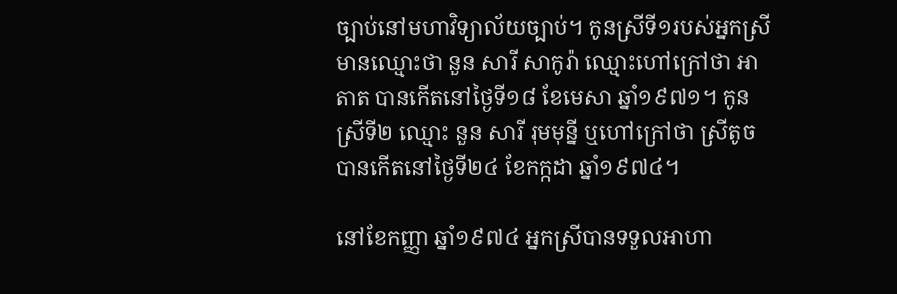ច្បាប់នៅមហាវិទ្យាល័យច្បាប់។ កូនស្រីទី១របស់អ្នកស្រីមានឈ្មោះថា នួន សារី សាកូរ៉ា ឈ្មោះហៅក្រៅថា អាតាត បានកើតនៅថ្ងៃទី១៨ ខែមេសា ឆ្នាំ១៩៧១។ កូនស្រីទី២ ឈ្មោះ នួន សារី រុមមុន្នី ឬហៅក្រៅថា ស្រីតូចបានកើតនៅថ្ងៃទី២៤ ខែកក្កដា ឆ្នាំ១៩៧៤។

នៅខែកញ្ញា ឆ្នាំ១៩៧៤ អ្នកស្រីបានទទួលអាហា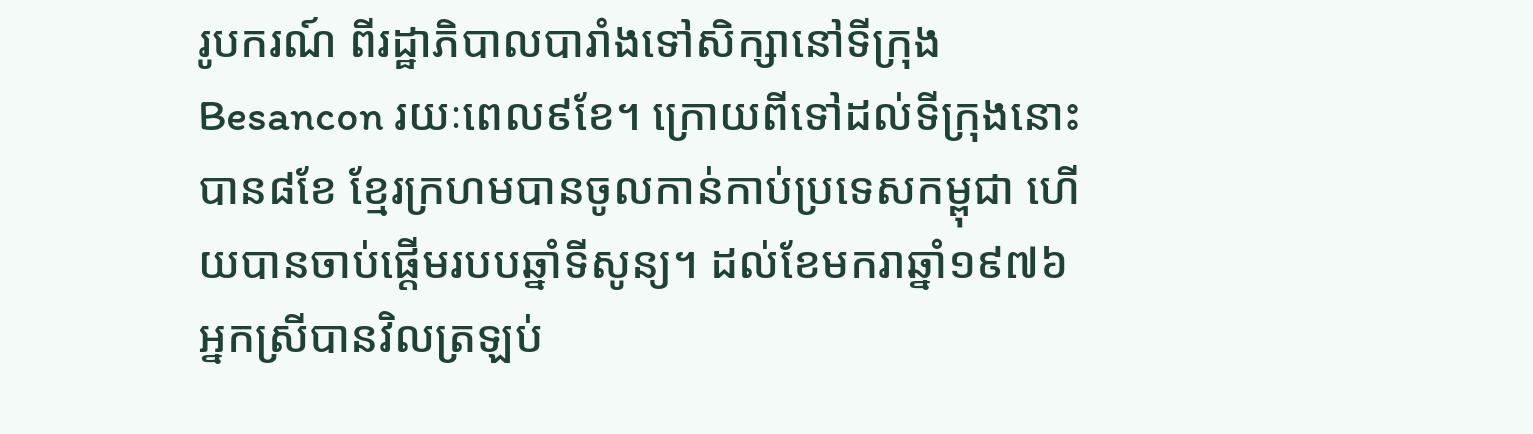រូបករណ៍ ពីរដ្ឋាភិបាលបារាំងទៅសិក្សានៅទីក្រុង Besancon រយៈពេល៩ខែ។ ក្រោយពីទៅដល់ទីក្រុងនោះបាន៨ខែ ខ្មែរក្រហមបានចូលកាន់កាប់ប្រទេសកម្ពុជា ហើយបានចាប់ផ្តើមរបបឆ្នាំទីសូន្យ។ ដល់ខែមករាឆ្នាំ១៩៧៦ អ្នកស្រីបានវិលត្រឡប់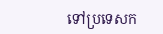ទៅប្រទេសក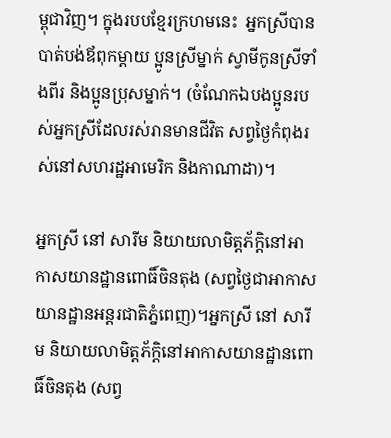ម្ពុជាវិញ។ ក្នុងរបបខ្មែរក្រហមនេះ  អ្នកស្រីបានបាត់បង់ឪពុកម្តាយ ប្អូនស្រីម្នាក់ ស្វាមីកូនស្រីទាំងពីរ និងប្អូនប្រុសម្នាក់។ (ចំណែកឯបងប្អូនរបស់អ្នកស្រីដែលរស់រានមានជីវិត សព្វថ្ងៃកំពុងរស់នៅសហរដ្ឋអាមេរិក និងកាណាដា)។

អ្នកស្រី នៅ សារីម និយាយលាមិត្តភ័ក្តិនៅអាកាសយានដ្ឋានពោធិ៍ចិនតុង (សព្វថ្ងៃជាអាកាសយានដ្ឋានអន្តរជាតិភ្នំពេញ)។អ្នកស្រី នៅ សារីម និយាយលាមិត្តភ័ក្តិនៅអាកាសយានដ្ឋានពោធិ៍ចិនតុង (សព្វ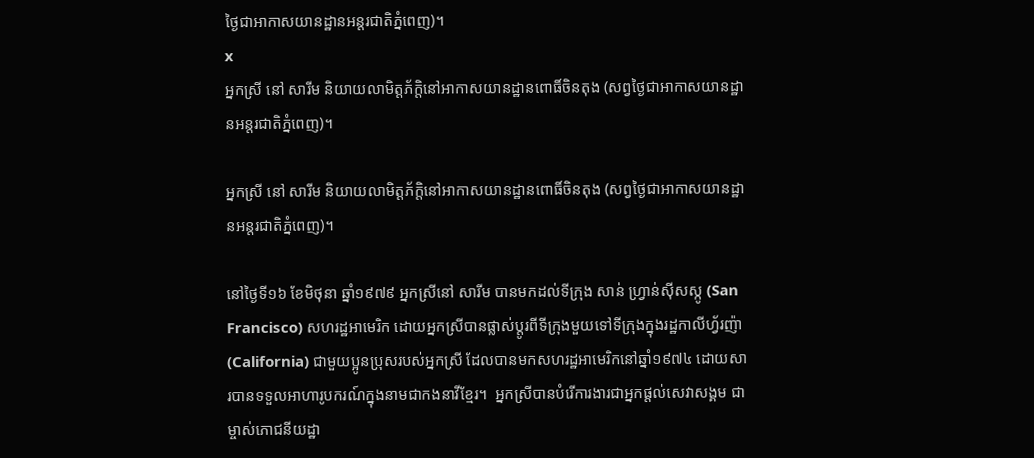ថ្ងៃជាអាកាសយានដ្ឋានអន្តរជាតិភ្នំពេញ)។
x
អ្នកស្រី នៅ សារីម និយាយលាមិត្តភ័ក្តិនៅអាកាសយានដ្ឋានពោធិ៍ចិនតុង (សព្វថ្ងៃជាអាកាសយានដ្ឋានអន្តរជាតិភ្នំពេញ)។

អ្នកស្រី នៅ សារីម និយាយលាមិត្តភ័ក្តិនៅអាកាសយានដ្ឋានពោធិ៍ចិនតុង (សព្វថ្ងៃជាអាកាសយានដ្ឋានអន្តរជាតិភ្នំពេញ)។

នៅថ្ងៃទី១៦ ខែមិថុនា ឆ្នាំ១៩៧៩ អ្នកស្រីនៅ សារីម បានមកដល់ទីក្រុង សាន់ ហ្វ្រាន់ស៊ីសស្កូ (San Francisco) សហរដ្ឋអាមេរិក ដោយអ្នកស្រីបានផ្លាស់ប្តូរពីទីក្រុងមួយទៅទីក្រុងក្នុងរដ្ឋកាលីហ្វ័រញ៉ា (California) ជាមួយប្អូនប្រុសរបស់អ្នកស្រី ដែលបានមកសហរដ្ឋអាមេរិកនៅឆ្នាំ១៩៧៤ ដោយសារបានទទួលអាហារូបករណ៍ក្នុងនាមជាកងនាវីខ្មែរ។  អ្នកស្រីបានបំរើការងារជាអ្នកផ្តល់សេវាសង្គម ជាម្ចាស់ភោជនីយដ្ឋា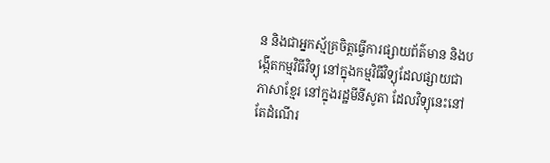ន និងជាអ្នកស្ម័គ្រចិត្តធ្វើការផ្សាយព័ត៌មាន និងបង្កើតកម្មវិធីវិទ្យុ នៅក្នុងកម្មវិធីវិទ្យុដែលផ្សាយជាភាសាខ្មែរ នៅក្នុងរដ្ឋមីនីសូតា ដែលវិទ្យុនេះនៅតែដំណើរ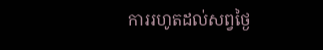ការរហូតដល់សព្វថ្ងៃ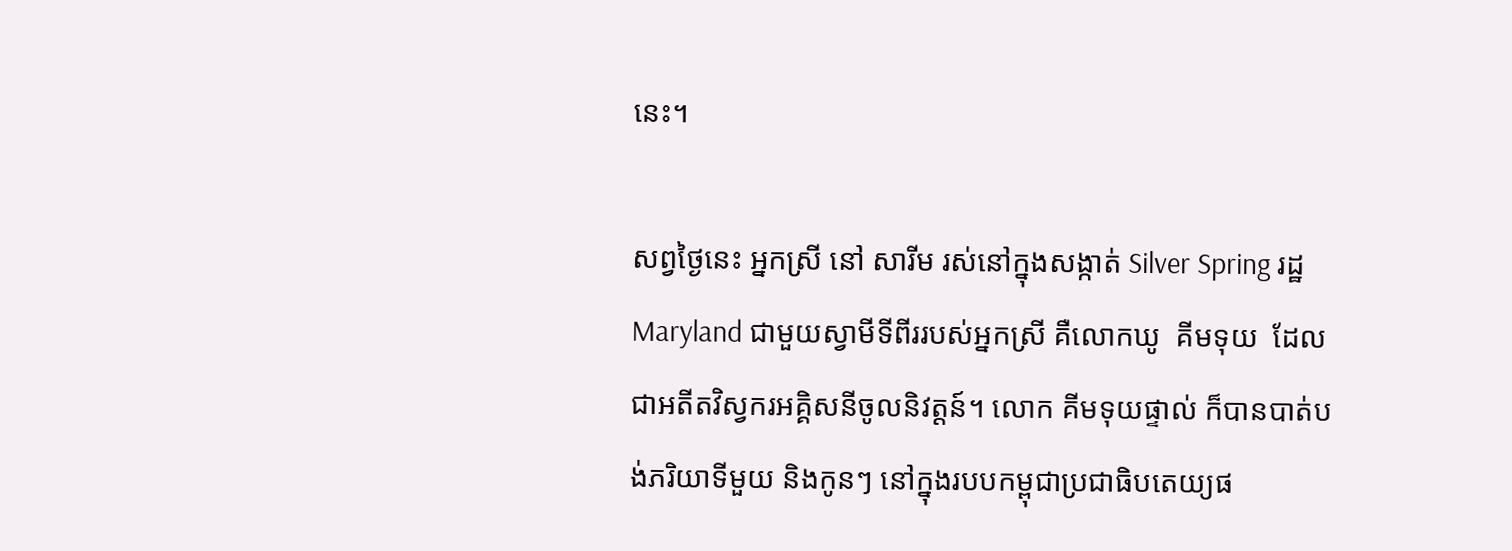នេះ។

សព្វថ្ងៃនេះ អ្នកស្រី នៅ សារីម រស់នៅក្នុងសង្កាត់ Silver Spring រដ្ឋ Maryland ជាមួយស្វាមីទីពីររបស់អ្នកស្រី គឺលោកឃូ  គីមទុយ  ដែលជាអតីតវិស្វករអគ្គិសនីចូលនិវត្តន៍។ លោក គីមទុយផ្ទាល់ ក៏បានបាត់បង់ភរិយាទីមួយ និងកូនៗ នៅក្នុងរបបកម្ពុជាប្រជាធិបតេយ្យផ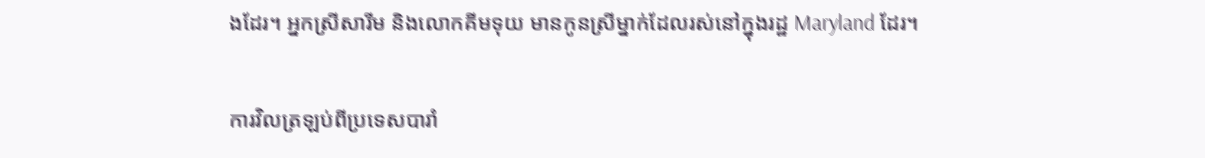ងដែរ។ អ្នកស្រីសារីម និងលោកគីមទុយ មានកូនស្រីម្នាក់ដែលរស់នៅក្នុងរដ្ឋ Maryland ដែរ។

ការវិលត្រឡប់ពីប្រទេសបារាំ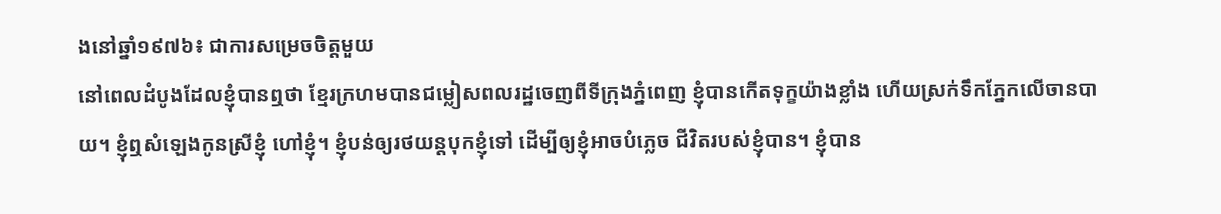ងនៅឆ្នាំ១៩៧៦៖ ជាការសម្រេចចិត្តមួយ
នៅពេលដំបូងដែលខ្ញុំបានឮថា ខ្មែរក្រហមបានជម្លៀសពលរដ្ឋចេញពីទីក្រុងភ្នំពេញ ខ្ញុំបានកើតទុក្ខយ៉ាងខ្លាំង ហើយស្រក់ទឹកភ្នែកលើចានបាយ។ ខ្ញុំឮសំឡេងកូនស្រីខ្ញុំ ហៅខ្ញុំ។ ខ្ញុំបន់ឲ្យរថយន្តបុកខ្ញុំទៅ ដើម្បីឲ្យខ្ញុំអាចបំភ្លេច ជីវិតរបស់ខ្ញុំបាន។ ខ្ញុំបាន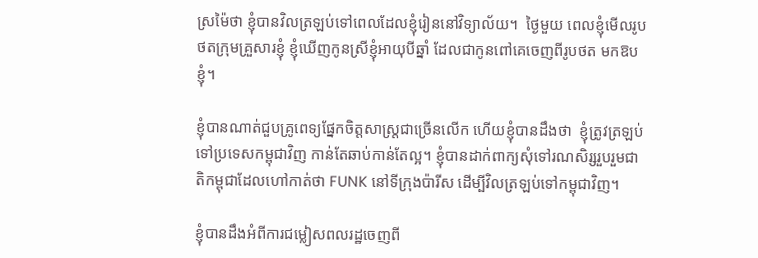ស្រម៉ៃថា ខ្ញុំបានវិលត្រឡប់ទៅពេលដែលខ្ញុំរៀននៅវិទ្យាល័យ។  ថ្ងៃមួយ ពេលខ្ញុំមើលរូបថតក្រុមគ្រួសារខ្ញុំ ខ្ញុំឃើញកូនស្រីខ្ញុំអាយុបីឆ្នាំ ដែលជាកូនពៅគេចេញពីរូបថត មកឱបខ្ញុំ។

ខ្ញុំបានណាត់ជួបគ្រូពេទ្យផ្នែកចិត្តសាស្រ្តជាច្រើនលើក ហើយខ្ញុំបានដឹងថា  ខ្ញុំត្រូវត្រឡប់ទៅប្រទេសកម្ពុជាវិញ កាន់តែឆាប់កាន់តែល្អ។ ខ្ញុំបានដាក់ពាក្យសុំទៅរណសិរ្សរួបរួមជាតិកម្ពុជាដែលហៅកាត់ថា FUNK នៅទីក្រុងប៉ារីស ដើម្បីវិលត្រឡប់ទៅកម្ពុជាវិញ។

ខ្ញុំបានដឹងអំពីការជម្លៀសពលរដ្ឋចេញពី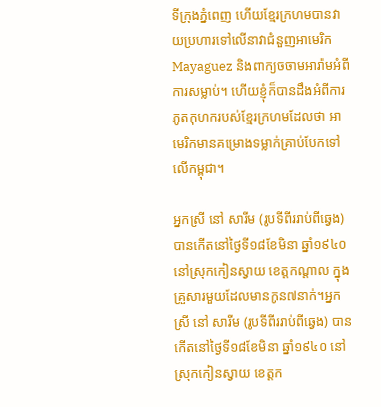ទីក្រុងភ្នំពេញ ហើយខ្មែរក្រហមបានវាយប្រហារទៅលើនាវាជំនួញអាមេរិក Mayaguez និងពាក្យចចាមអារ៉ាមអំពីការសម្លាប់។ ហើយខ្ញុំក៏បានដឹងអំពីការភូតកុហករបស់ខ្មែរក្រហមដែលថា អាមេរិកមានគម្រោងទម្លាក់គ្រាប់បែកទៅលើកម្ពុជា។

អ្នកស្រី នៅ សារីម (រូបទីពីររាប់ពីឆ្វេង) បានកើតនៅថ្ងៃទី១៨ខែមិនា ឆ្នាំ១៩៤០ នៅស្រុកកៀនស្វាយ ខេត្តកណ្តាល ក្នុងគ្រួសារមួយដែលមានកូន៧នាក់។អ្នកស្រី នៅ សារីម (រូបទីពីររាប់ពីឆ្វេង) បានកើតនៅថ្ងៃទី១៨ខែមិនា ឆ្នាំ១៩៤០ នៅស្រុកកៀនស្វាយ ខេត្តក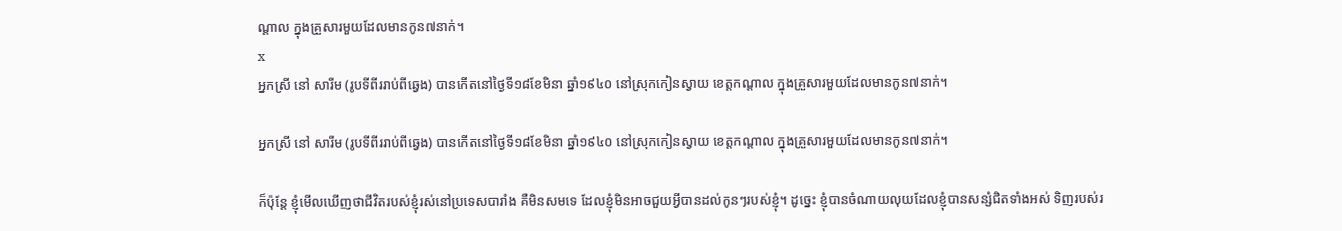ណ្តាល ក្នុងគ្រួសារមួយដែលមានកូន៧នាក់។
x
អ្នកស្រី នៅ សារីម (រូបទីពីររាប់ពីឆ្វេង) បានកើតនៅថ្ងៃទី១៨ខែមិនា ឆ្នាំ១៩៤០ នៅស្រុកកៀនស្វាយ ខេត្តកណ្តាល ក្នុងគ្រួសារមួយដែលមានកូន៧នាក់។

អ្នកស្រី នៅ សារីម (រូបទីពីររាប់ពីឆ្វេង) បានកើតនៅថ្ងៃទី១៨ខែមិនា ឆ្នាំ១៩៤០ នៅស្រុកកៀនស្វាយ ខេត្តកណ្តាល ក្នុងគ្រួសារមួយដែលមានកូន៧នាក់។

ក៏ប៉ុន្តែ ខ្ញុំមើលឃើញថាជីវិតរបស់ខ្ញុំរស់នៅប្រទេសបារាំង គឺមិនសមទេ ដែលខ្ញុំមិនអាចជួយអ្វីបានដល់កូនៗរបស់ខ្ញុំ។ ដូច្នេះ ខ្ញុំបានចំណាយលុយដែលខ្ញុំបានសន្សំជិតទាំងអស់ ទិញរបស់រ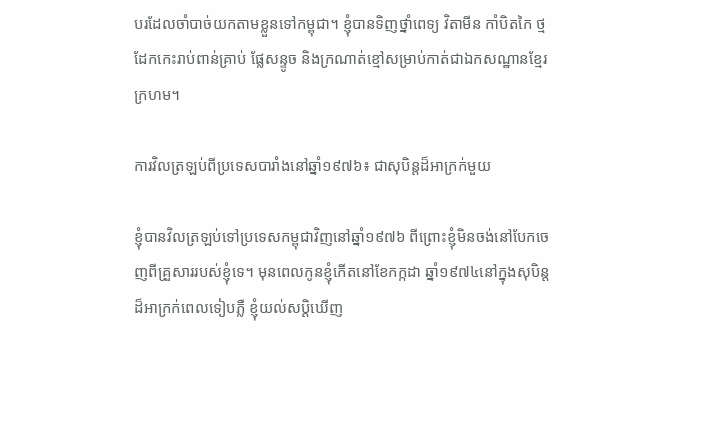បរដែលចាំបាច់យកតាមខ្លួនទៅកម្ពុជា។ ខ្ញុំបានទិញថ្នាំពេទ្យ វិតាមីន កាំបិតកៃ ថ្មដែកកេះរាប់ពាន់គ្រាប់ ផ្លែសន្ទូច និងក្រណាត់ខ្មៅសម្រាប់កាត់ជាឯកសណ្ឋានខ្មែរក្រហម។

ការវិលត្រឡប់ពីប្រទេសបារាំងនៅឆ្នាំ១៩៧៦៖ ជាសុបិន្តដ៏អាក្រក់មួយ

ខ្ញុំបានវិលត្រឡប់ទៅប្រទេសកម្ពុជាវិញនៅឆ្នាំ១៩៧៦ ពីព្រោះខ្ញុំមិនចង់នៅបែកចេញពីគ្រួសាររបស់ខ្ញុំទេ។ មុនពេលកូនខ្ញុំកើតនៅខែកក្កដា ឆ្នាំ១៩៧៤នៅក្នុងសុបិន្តដ៏អាក្រក់ពេលទៀបភ្លឺ ខ្ញុំយល់សប្តិឃើញ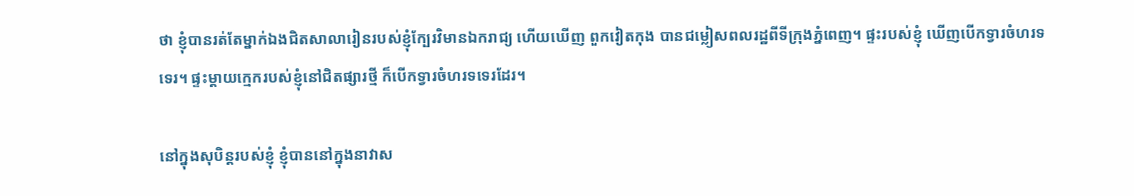ថា ខ្ញុំបានរត់តែម្នាក់ឯងជិតសាលារៀនរបស់ខ្ញុំក្បែរវិមានឯករាជ្យ ហើយឃើញ ពួកវៀតកុង បានជម្លៀសពលរដ្ឋពីទីក្រុងភ្នំពេញ។ ផ្ទះរបស់ខ្ញុំ ឃើញបើកទ្វារចំហរទទេរ។ ផ្ទះម្តាយក្មេករបស់ខ្ញុំនៅជិតផ្សារថ្មី ក៏បើកទ្វារចំហរទទេរដែរ។

នៅក្នុងសុបិន្តរបស់ខ្ញុំ ខ្ញុំបាននៅក្នុងនាវាស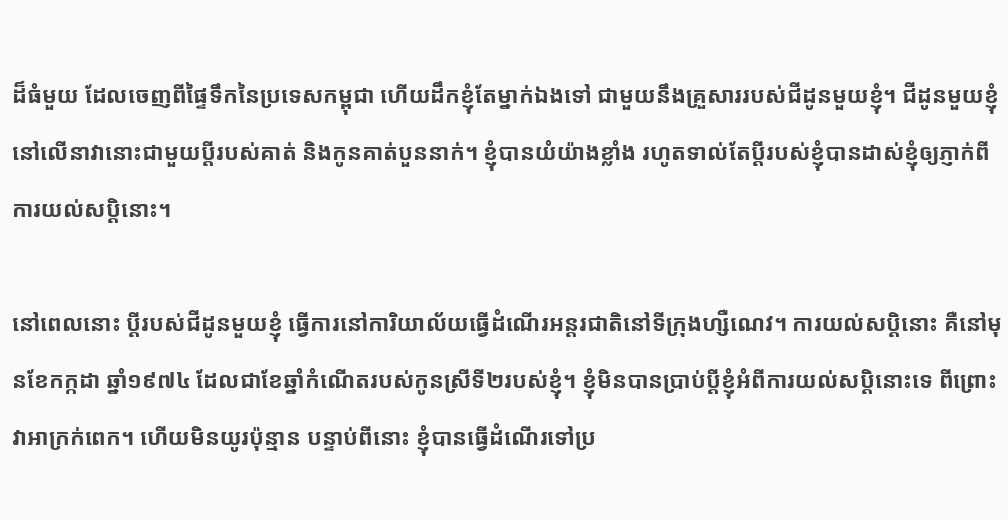ដ៏ធំមួយ ដែលចេញពីផ្ទៃទឹកនៃប្រទេសកម្ពុជា ហើយដឹកខ្ញុំតែម្នាក់ឯងទៅ ជាមួយនឹងគ្រួសាររបស់ជីដូនមួយខ្ញុំ។ ជីដូនមួយខ្ញុំនៅលើនាវានោះជាមួយប្តីរបស់គាត់ និងកូនគាត់បួននាក់។ ខ្ញុំបានយំយ៉ាងខ្លាំង រហូតទាល់តែប្តីរបស់ខ្ញុំបានដាស់ខ្ញុំឲ្យភ្ញាក់ពីការយល់សប្តិនោះ។

នៅពេលនោះ ប្តីរបស់ជីដូនមួយខ្ញុំ ធ្វើការនៅការិយាល័យធ្វើដំណើរអន្តរជាតិនៅទីក្រុងហ្សឺណេវ។ ការយល់សប្តិនោះ គឺនៅមុនខែកក្កដា ឆ្នាំ១៩៧៤ ដែលជាខែឆ្នាំកំណើតរបស់កូនស្រីទី២របស់ខ្ញុំ។ ខ្ញុំមិនបានប្រាប់ប្តីខ្ញុំអំពីការយល់សប្តិនោះទេ ពីព្រោះវាអាក្រក់ពេក។ ហើយមិនយូរប៉ុន្មាន បន្ទាប់ពីនោះ ខ្ញុំបានធ្វើដំណើរទៅប្រ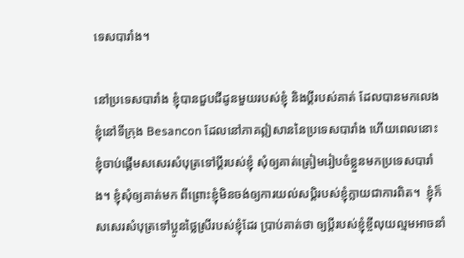ទេសបារាំង។

នៅប្រទេសបារាំង ខ្ញុំបានជួបជីដូនមួយរបស់ខ្ញុំ និងប្តីរបស់គាត់ ដែលបានមកលេងខ្ញុំនៅទីក្រុង Besancon ដែលនៅភាគឦសាននៃប្រទេសបារាំង ហើយពេលនោះ ខ្ញុំចាប់ផ្តើមសសេរសំបុត្រទៅប្តីរបស់ខ្ញុំ សុំឲ្យគាត់ត្រៀមរៀបចំខ្លួនមកប្រទេសបារាំង។ ខ្ញុំសុំឲ្យគាត់មក ពីព្រោះខ្ញុំមិនចង់ឲ្យការយល់សប្តិរបស់ខ្ញុំក្លាយជាការពិត។  ខ្ញុំក៏សសេរសំបុត្រទៅប្អូនថ្លៃស្រីរបស់ខ្ញុំដែរ ប្រាប់គាត់ថា ឲ្យប្តីរបស់ខ្ញុំខ្ចីលុយល្មមអាចនាំ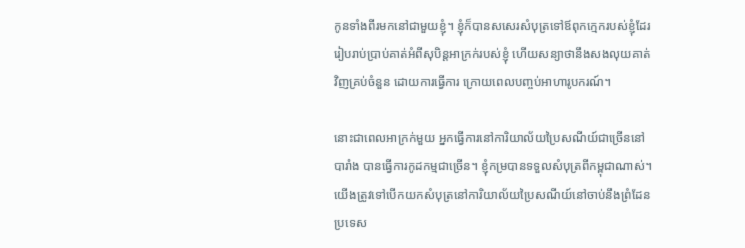កូនទាំងពីរមកនៅជាមួយខ្ញុំ។ ខ្ញុំក៏បានសសេរសំបុត្រទៅឪពុកក្មេករបស់ខ្ញុំដែរ រៀបរាប់ប្រាប់គាត់អំពីសុបិន្តអាក្រក់របស់ខ្ញុំ ហើយសន្យាថានឹងសងលុយគាត់វិញគ្រប់ចំនួន ដោយការធ្វើការ ក្រោយពេលបញ្ចប់អាហារូបករណ៍។

នោះជាពេលអាក្រក់មួយ អ្នកធ្វើការនៅការិយាល័យប្រៃសណីយ៍ជាច្រើននៅបារាំង បានធ្វើការកូដកម្មជាច្រើន។ ខ្ញុំកម្របានទទួលសំបុត្រពីកម្ពុជាណាស់។ យើងត្រូវទៅបើកយកសំបុត្រនៅការិយាល័យប្រៃសណីយ៍នៅចាប់នឹងព្រំដែនប្រទេស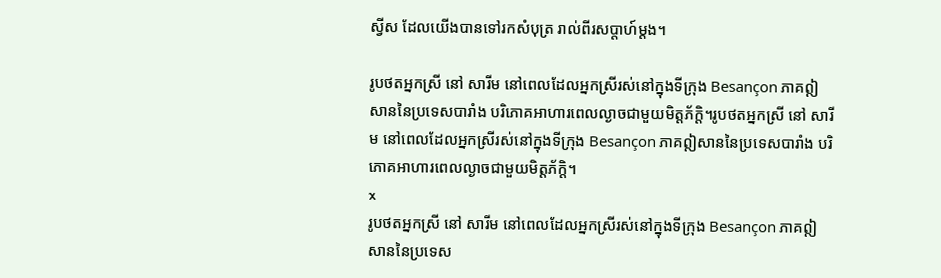ស្វីស ដែលយើងបានទៅរកសំបុត្រ រាល់ពីរសប្តាហ៍ម្តង។

រូបថតអ្នកស្រី នៅ សារីម នៅពេលដែលអ្នកស្រីរស់នៅក្នុងទីក្រុង Besançon ភាគឦសាននៃប្រទេសបារាំង បរិភោគអាហារពេលល្ងាចជាមួយមិត្តភ័ក្តិ។រូបថតអ្នកស្រី នៅ សារីម នៅពេលដែលអ្នកស្រីរស់នៅក្នុងទីក្រុង Besançon ភាគឦសាននៃប្រទេសបារាំង បរិភោគអាហារពេលល្ងាចជាមួយមិត្តភ័ក្តិ។
x
រូបថតអ្នកស្រី នៅ សារីម នៅពេលដែលអ្នកស្រីរស់នៅក្នុងទីក្រុង Besançon ភាគឦសាននៃប្រទេស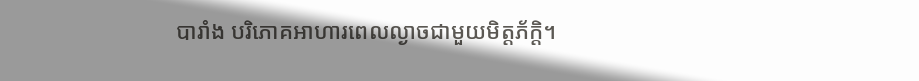បារាំង បរិភោគអាហារពេលល្ងាចជាមួយមិត្តភ័ក្តិ។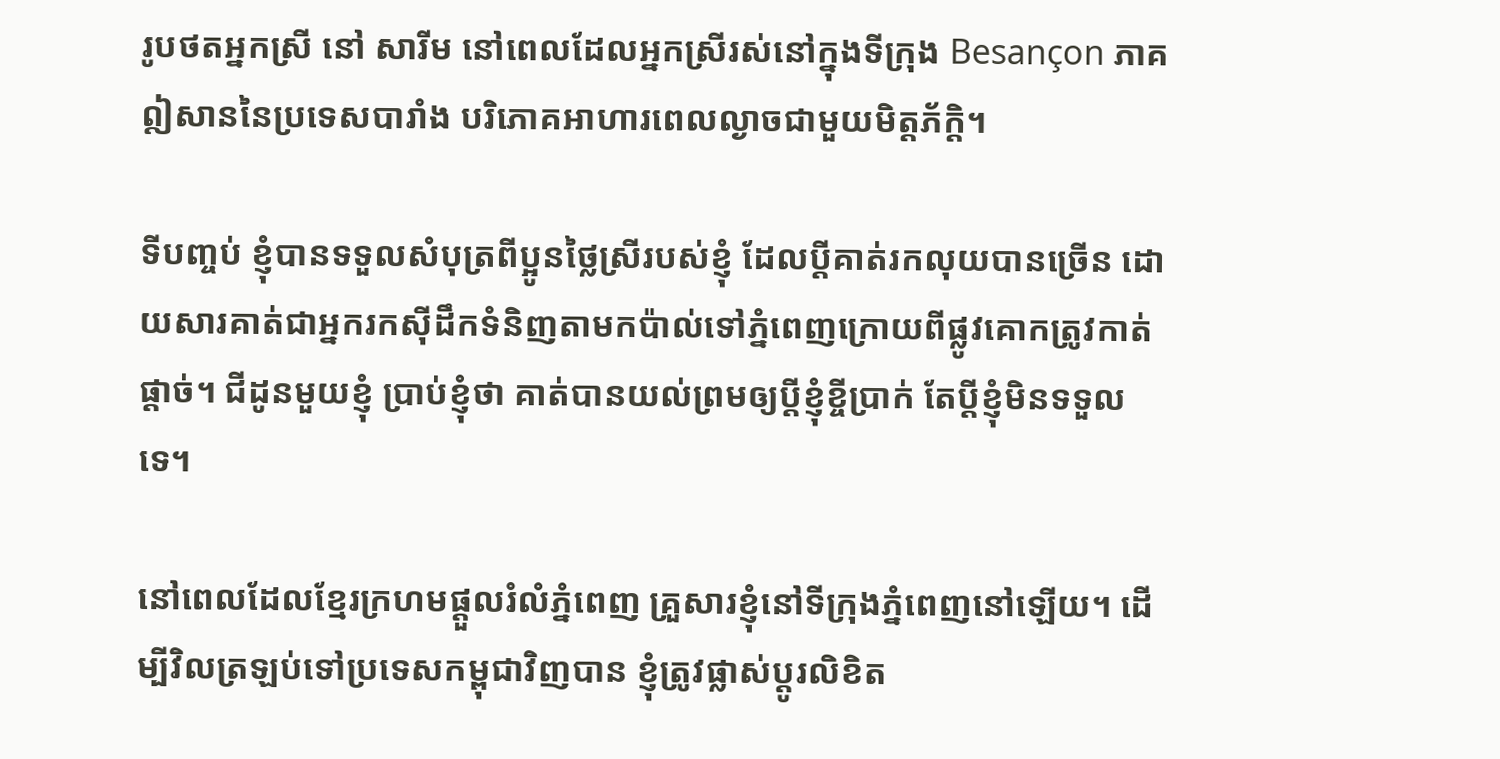រូបថតអ្នកស្រី នៅ សារីម នៅពេលដែលអ្នកស្រីរស់នៅក្នុងទីក្រុង Besançon ភាគឦសាននៃប្រទេសបារាំង បរិភោគអាហារពេលល្ងាចជាមួយមិត្តភ័ក្តិ។

ទីបញ្ចប់ ខ្ញុំបានទទួលសំបុត្រពីប្អូនថ្លៃស្រីរបស់ខ្ញុំ ដែលប្តីគាត់រកលុយបានច្រើន ដោយសារគាត់ជាអ្នករកស៊ីដឹកទំនិញតាមកប៉ាល់ទៅភ្នំពេញក្រោយពីផ្លូវគោកត្រូវកាត់ផ្តាច់។ ជីដូនមួយខ្ញុំ ប្រាប់ខ្ញុំថា គាត់បានយល់ព្រមឲ្យប្តីខ្ញុំខ្ចីប្រាក់ តែប្តីខ្ញុំមិនទទួលទេ។

នៅពេលដែលខ្មែរក្រហមផ្តួលរំលំភ្នំពេញ គ្រួសារខ្ញុំនៅទីក្រុងភ្នំពេញនៅឡើយ។ ដើម្បីវិលត្រឡប់ទៅប្រទេសកម្ពុជាវិញបាន ខ្ញុំត្រូវផ្លាស់ប្តូរលិខិត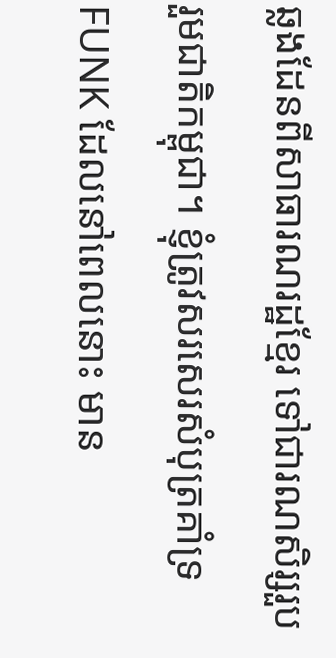ឆ្លងដែនពីសាធារណរដ្ឋខ្មែរ ទៅជារណសិរ្សរួបរួមជាតិកម្ពុជា។ ខ្ញុំត្រូវសរសេរសំបុត្រគាំទ្រ FUNK ដែលនៅពេលនោះ មាន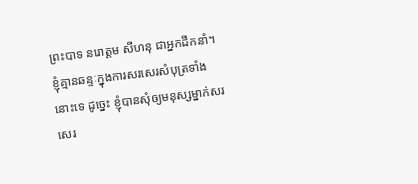ព្រះបាទ នរោត្តម សីហនុ ជាអ្នកដឹកនាំ។ ខ្ញុំគ្មានឆន្ទៈក្នុងការសរសេរសំបុត្រទាំងនោះទេ ដូច្នេះ ខ្ញុំបានសុំឲ្យមនុស្សម្នាក់សរសេរ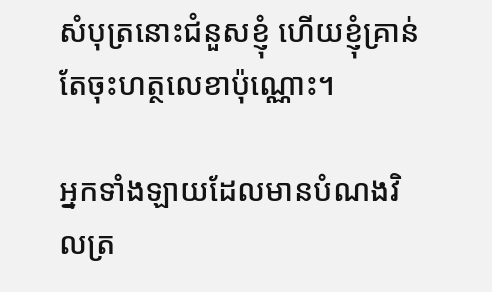សំបុត្រនោះជំនួសខ្ញុំ ហើយខ្ញុំគ្រាន់តែចុះហត្ថលេខាប៉ុណ្ណោះ។

អ្នកទាំងឡាយដែលមានបំណងវិលត្រ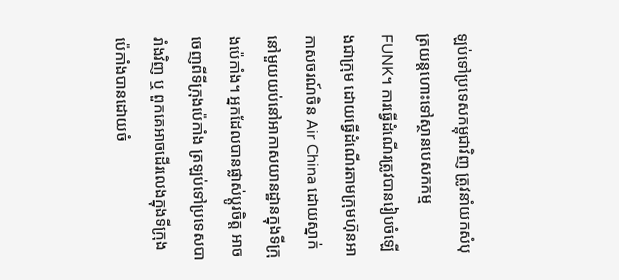ឡប់ទៅប្រទេសកម្ពុជាវិញ ត្រូវនាំយកសំបុត្រយន្តហោះទៅស្ថានបេសកកម្ម FUNK។ ការធ្វើដំណើរត្រូវបានរៀបចំឡើងជាក្រុម ដោយធ្វើដំណើរតាមក្រុមហ៊ុនអាកាសចរណ៍ចិន Air China ដោយស្នាក់នៅមួយយប់នៅអាកាសយានដ្ឋានក្នុងទីក្រុងប៉េកាំង។ អ្នកដែលបានផ្លាស់ប្តូរចិត្ត អាចចេញពីទីក្រុងប៉េកាំង ត្រឡប់ទៅប្រទេសបារាំងវិញ ឬ ពួកគេអាចដើរលេងក្នុងទីក្រុងប៉េកាំងបានដោយចំ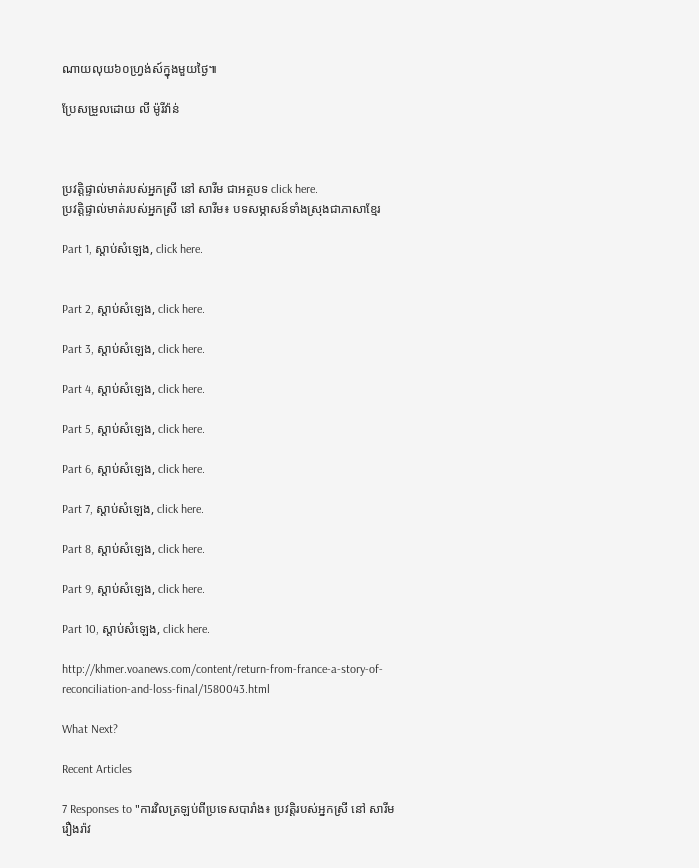ណាយលុយ៦០ហ្វ្រង់ស៍ក្នុងមួយថ្ងៃ៕

ប្រែសម្រួលដោយ លី ម៉ូរីវ៉ាន់



ប្រវត្តិផ្ទាល់មាត់របស់អ្នកស្រី នៅ សារីម ជាអត្ថបទ click here.
ប្រវត្តិផ្ទាល់មាត់របស់អ្នកស្រី នៅ សារីម៖ បទសម្ភាសន៍ទាំងស្រុងជាភាសាខ្មែរ

Part 1, ស្តាប់សំឡេង, click here.


Part 2, ស្តាប់សំឡេង, click here.

Part 3, ស្តាប់សំឡេង, click here.

Part 4, ស្តាប់សំឡេង, click here.

Part 5, ស្តាប់សំឡេង, click here.

Part 6, ស្តាប់សំឡេង, click here.

Part 7, ស្តាប់សំឡេង, click here.

Part 8, ស្តាប់សំឡេង, click here.

Part 9, ស្តាប់សំឡេង, click here.

Part 10, ស្តាប់សំឡេង, click here.

http://khmer.voanews.com/content/return-from-france-a-story-of-reconciliation-and-loss-final/1580043.html

What Next?

Recent Articles

7 Responses to "ការវិលត្រឡប់ពីប្រទេសបារាំង៖ ប្រវត្តិរបស់អ្នកស្រី នៅ សារីម រឿងរ៉ាវ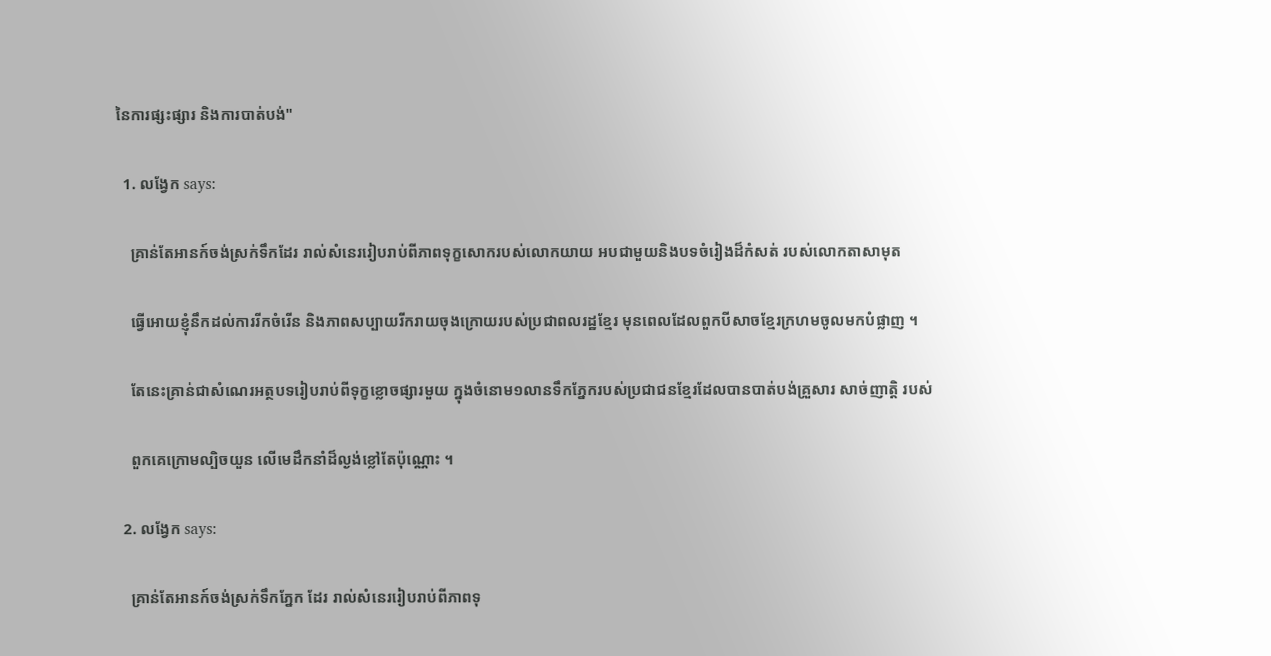នៃការផ្សះផ្សារ និងការបាត់បង់"

  1. លង្វែក says:

    គ្រាន់តែអានក៍ចង់ស្រក់ទឹកដែរ រាល់សំនេររៀបរាប់ពីភាពទុក្ខសោករបស់លោកយាយ អបជាមួយនិងបទចំរៀងដ៏កំសត់ របស់លោកតាសាមុត

    ធ្វើអោយខ្ញុំនឹកដល់ការរីកចំរើន និងភាពសប្បាយរីករាយចុងក្រោយរបស់ប្រជាពលរដ្ឋខ្មែរ មុនពេលដែលពួកបីសាចខ្មែរក្រហមចូលមកបំផ្លាញ ។

    តែនេះគ្រាន់ជាសំណេរអត្ថបទរៀបរាប់ពីទុក្ខខ្លោចផ្សារមួយ ក្នុងចំនោម១លានទឹកភ្នែករបស់ប្រជាជនខ្មែរដែលបានបាត់បង់គ្រួសារ សាច់ញាត្តិ របស់

    ពួកគេក្រោមល្បិចយួន លើមេដឹកនាំដ៏ល្ងង់ខ្លៅតែប៉ុណ្ណោះ ។

  2. លង្វែក says:

    គ្រាន់តែអានក៍ចង់ស្រក់ទឹកភ្នែក ដែរ រាល់សំនេររៀបរាប់ពីភាពទុ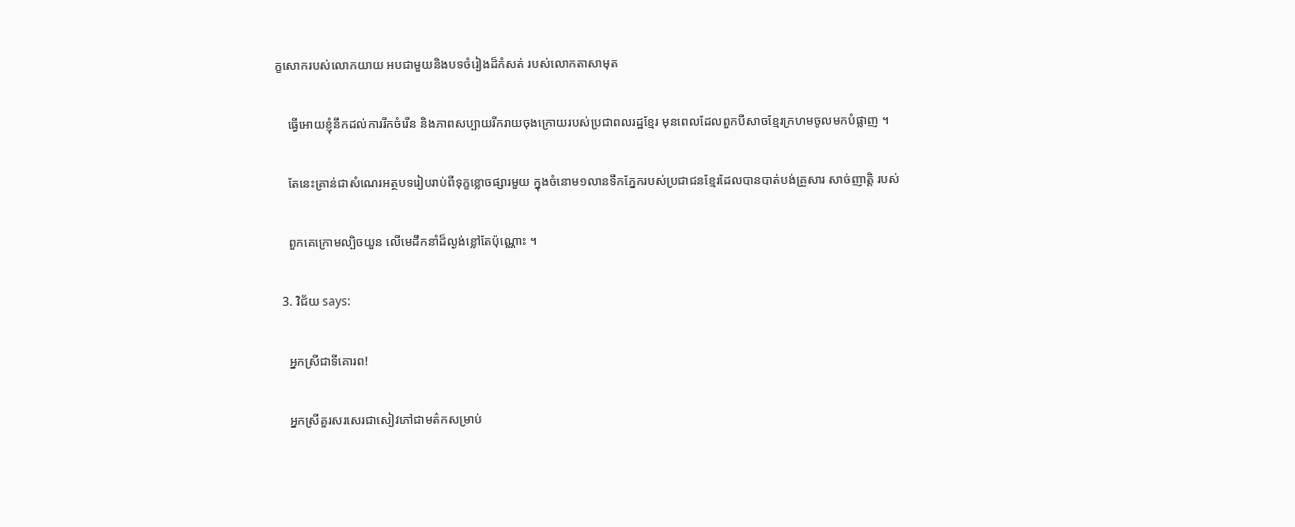ក្ខសោករបស់លោកយាយ អបជាមួយនិងបទចំរៀងដ៏កំសត់ របស់លោកតាសាមុត

    ធ្វើអោយខ្ញុំនឹកដល់ការរីកចំរើន និងភាពសប្បាយរីករាយចុងក្រោយរបស់ប្រជាពលរដ្ឋខ្មែរ មុនពេលដែលពួកបីសាចខ្មែរក្រហមចូលមកបំផ្លាញ ។

    តែនេះគ្រាន់ជាសំណេរអត្ថបទរៀបរាប់ពីទុក្ខខ្លោចផ្សារមួយ ក្នុងចំនោម១លានទឹកភ្នែករបស់ប្រជាជនខ្មែរដែលបានបាត់បង់គ្រួសារ សាច់ញាត្តិ របស់

    ពួកគេក្រោមល្បិចយួន លើមេដឹកនាំដ៏ល្ងង់ខ្លៅតែប៉ុណ្ណោះ ។

  3. វិជ័យ says:

    អ្នកស្រីជាទីគោរព!

    អ្នកស្រីគួរសរសេរជាសៀវភៅជាមត៌កសម្រាប់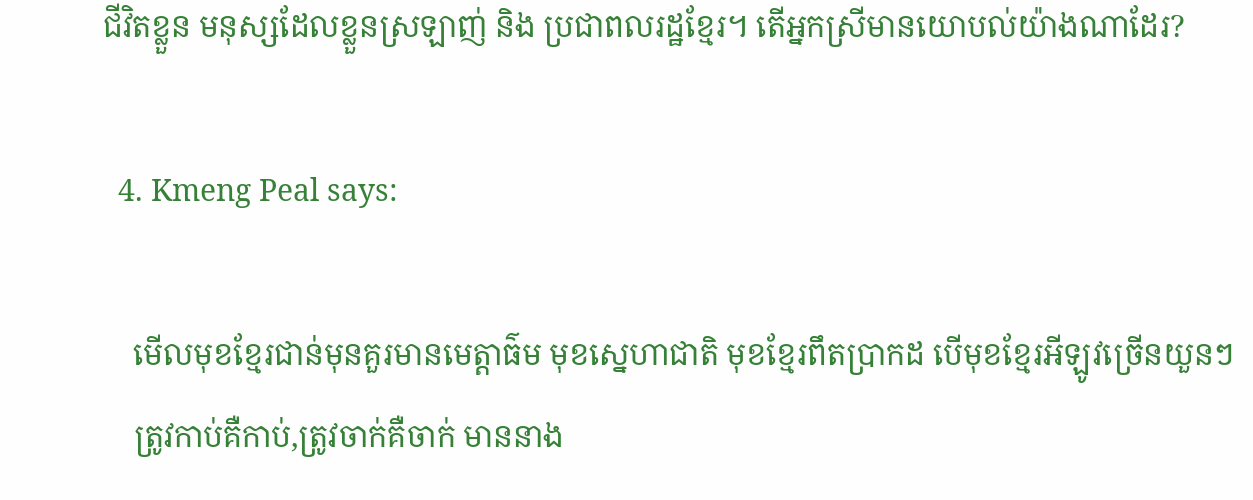ជីវិតខ្លួន មនុស្សដែលខ្លួនស្រឡាញ់ និង ប្រជាពលរដ្ឋខ្មែរ។ តើអ្នកស្រីមានយោបល់យ៉ាងណាដែរ?

  4. Kmeng Peal says:

    មើលមុខខ្មែរជាន់មុនគួរមានមេត្តាធ៌ម មុខស្នេហាជាតិ មុខខ្មែរពឹតប្រាកដ បើមុខខ្មែរអីឡូវច្រើនយួនៗ
    ត្រូវកាប់គឺកាប់,ត្រូវចាក់គឺចាក់ មាននាង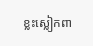ខ្លះស្លៀកពា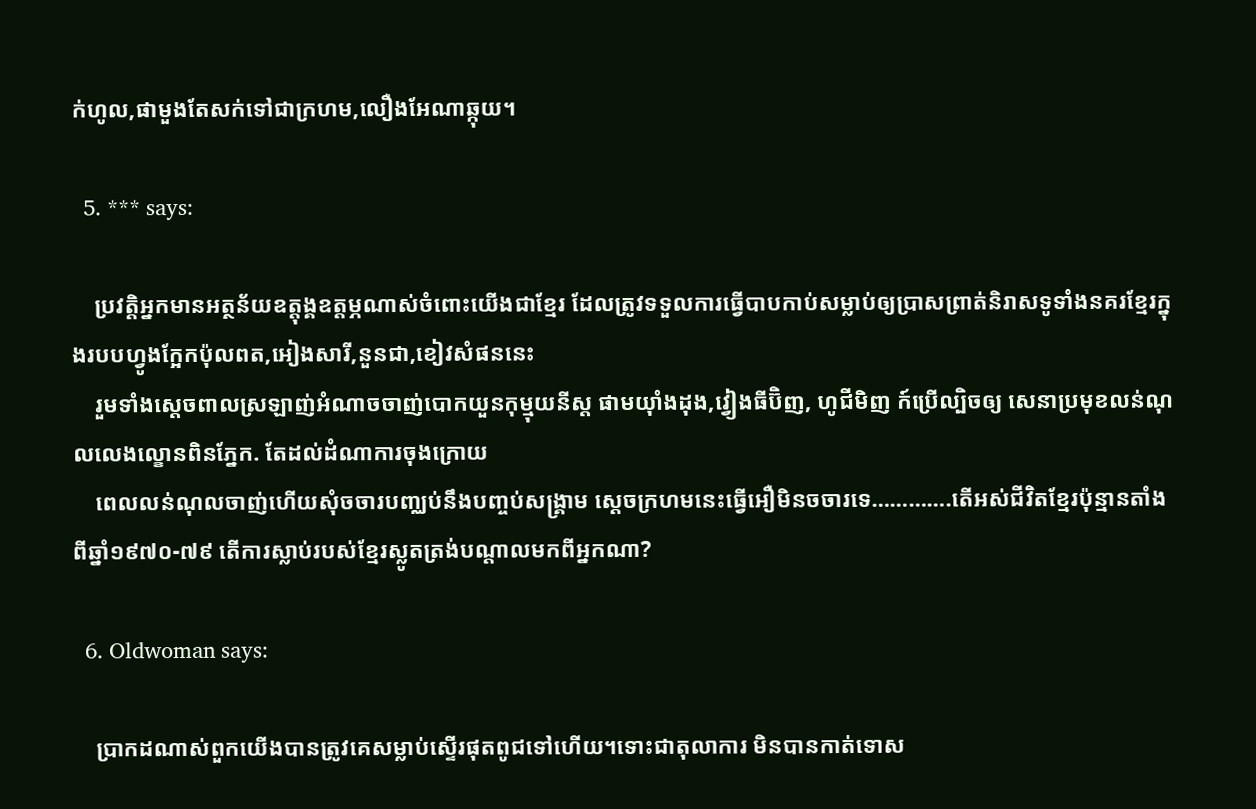ក់ហូល,ផាមួងតែសក់ទៅជាក្រហម,លឿងអែណាឆ្កុយ។

  5. *** says:

    ប្រវតិ្ដអ្នកមានអត្ថន័យឧត្ដុង្គឧត្ដម្ភណាស់ចំពោះយើងជាខ្មែរ ដែលត្រូវទទួលការធើ្វបាបកាប់សម្លាប់ឲ្យប្រាសព្រាត់និរាសទូទាំងនគរខ្មែរក្នុងរបបហ្វូងក្អែកប៉ុលពត,អៀងសារី,នួនជា,ខៀវសំផននេះ
    រួមទាំងស្ដេចពាលស្រឡាញ់អំណាចចាញ់បោកយួនកុម្មុយនីស្ត ផាមយ៉ាំងដុង,វ្វៀងធីប៊ិញ, ហូជីមិញ ក៍ប្រើល្បិចឲ្យ សេនាប្រមុខលន់ណុលលេងល្ខោនពិនភ្នែក. តែដល់ដំណាការចុងក្រោយ
    ពេលលន់ណុលចាញ់ហើយសុំចចារបញ្ឈប់នឹងបញ្ចប់សង្គ្រាម ស្ដេចក្រហមនេះធ្វើអឿមិនចចារទេ………….តើអស់ជីវិតខ្មែរប៉ុន្មានតាំងពីឆ្នាំ១៩៧០-៧៩ តើការស្លាប់របស់ខ្មែរស្លូតត្រង់បណ្តាលមកពីអ្នកណា?

  6. Oldwoman says:

    ប្រាកដណាស់ពួកយើងបានត្រូវគេសម្លាប់ស្ទើរផុតពូជទៅហើយ។ទោះជាតុលាការ មិនបានកាត់ទោស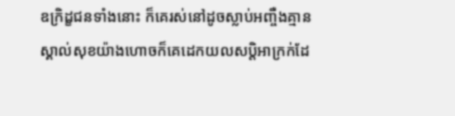ឧក្រិដ្ខជនទាំងនោះ ក៏គេរស់នៅដូចស្លាប់អញ្ចឺងគ្មានស្គាល់សុខយ៉ាងហោចក៏គេដេកយលសប្តិអាក្រក់ដែ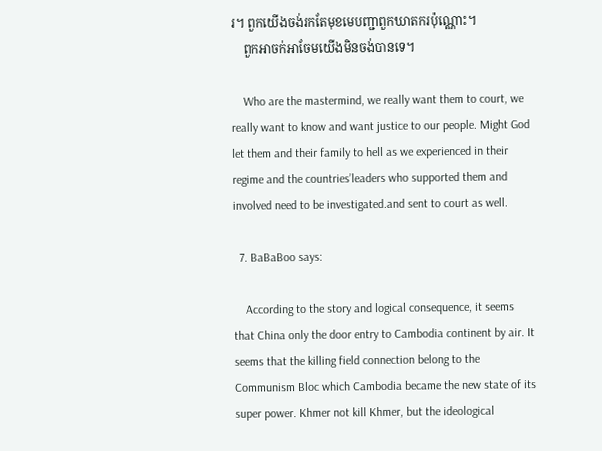រ។ ពួកយើងចង់រកតែមុខមេបញ្ជាពួកឃាតករប៉ុណ្ណោះ។
    ពួកអាចក់អាចែមយើងមិនចង់បានទេ។

    Who are the mastermind, we really want them to court, we really want to know and want justice to our people. Might God let them and their family to hell as we experienced in their regime and the countries’leaders who supported them and involved need to be investigated.and sent to court as well.

  7. BaBaBoo says:

    According to the story and logical consequence, it seems that China only the door entry to Cambodia continent by air. It seems that the killing field connection belong to the Communism Bloc which Cambodia became the new state of its super power. Khmer not kill Khmer, but the ideological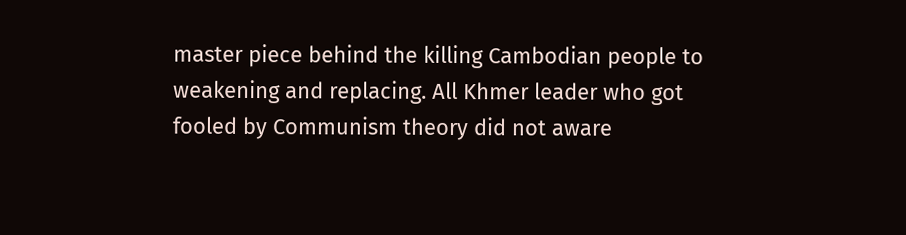master piece behind the killing Cambodian people to weakening and replacing. All Khmer leader who got fooled by Communism theory did not aware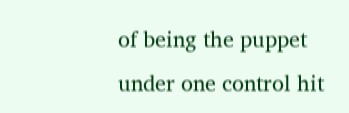of being the puppet under one control hit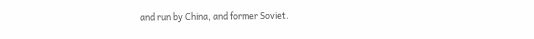and run by China, and former Soviet.